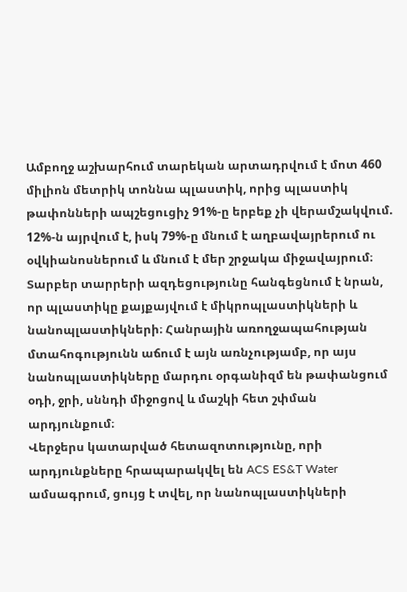Ամբողջ աշխարհում տարեկան արտադրվում է մոտ 460 միլիոն մետրիկ տոննա պլաստիկ, որից պլաստիկ թափոնների ապշեցուցիչ 91%-ը երբեք չի վերամշակվում. 12%-ն այրվում է, իսկ 79%-ը մնում է աղբավայրերում ու օվկիանոսներում և մնում է մեր շրջակա միջավայրում։
Տարբեր տարրերի ազդեցությունը հանգեցնում է նրան, որ պլաստիկը քայքայվում է միկրոպլաստիկների և նանոպլաստիկների։ Հանրային առողջապահության մտահոգությունն աճում է այն առնչությամբ, որ այս նանոպլաստիկները մարդու օրգանիզմ են թափանցում օդի, ջրի, սննդի միջոցով և մաշկի հետ շփման արդյունքում։
Վերջերս կատարված հետազոտությունը, որի արդյունքները հրապարակվել են ACS ES&T Water ամսագրում, ցույց է տվել, որ նանոպլաստիկների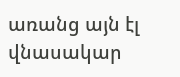առանց այն էլ վնասակար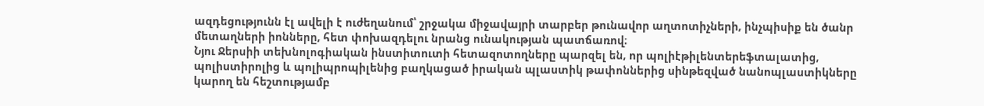ազդեցությունն էլ ավելի է ուժեղանում՝ շրջակա միջավայրի տարբեր թունավոր աղտոտիչների, ինչպիսիք են ծանր մետաղների իոնները, հետ փոխազդելու նրանց ունակության պատճառով։
Նյու Ջերսիի տեխնոլոգիական ինստիտուտի հետազոտողները պարզել են, որ պոլիէթիլենտերեֆտալատից, պոլիստիրոլից և պոլիպրոպիլենից բաղկացած իրական պլաստիկ թափոններից սինթեզված նանոպլաստիկները կարող են հեշտությամբ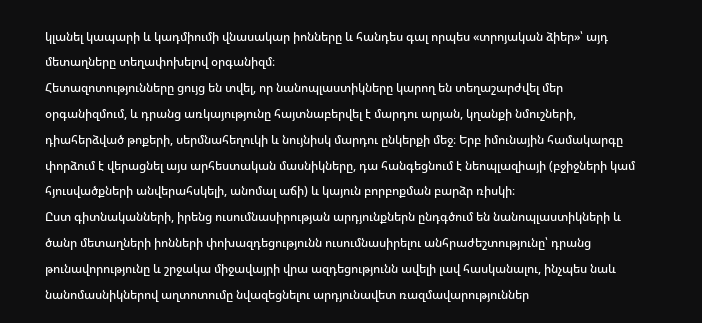կլանել կապարի և կադմիումի վնասակար իոնները և հանդես գալ որպես «տրոյական ձիեր»՝ այդ մետաղները տեղափոխելով օրգանիզմ։
Հետազոտությունները ցույց են տվել, որ նանոպլաստիկները կարող են տեղաշարժվել մեր օրգանիզմում, և դրանց առկայությունը հայտնաբերվել է մարդու արյան, կղանքի նմուշների, դիահերձված թոքերի, սերմնահեղուկի և նույնիսկ մարդու ընկերքի մեջ։ Երբ իմունային համակարգը փորձում է վերացնել այս արհեստական մասնիկները, դա հանգեցնում է նեոպլազիայի (բջիջների կամ հյուսվածքների անվերահսկելի, անոմալ աճի) և կայուն բորբոքման բարձր ռիսկի։
Ըստ գիտնականների, իրենց ուսումնասիրության արդյունքներն ընդգծում են նանոպլաստիկների և ծանր մետաղների իոնների փոխազդեցությունն ուսումնասիրելու անհրաժեշտությունը՝ դրանց թունավորությունը և շրջակա միջավայրի վրա ազդեցությունն ավելի լավ հասկանալու, ինչպես նաև նանոմասնիկներով աղտոտումը նվազեցնելու արդյունավետ ռազմավարություններ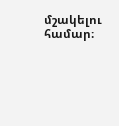մշակելու համար։